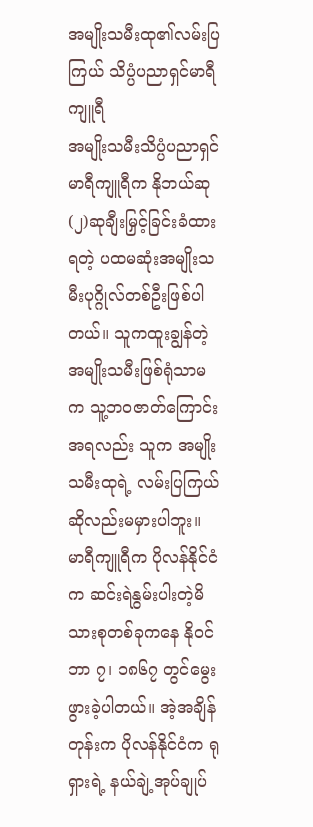အမျိုးသမီးထု၏လမ်းပြကြယ် သိပ္ပံပညာရှင်မာရီကျူရီ
အမျိုးသမီးသိပ္ပံပညာရှင် မာရီကျူရီက နိုဘယ်ဆု(၂)ဆုချီးမြှင့်ခြင်းခံထားရတဲ့ ပထမဆုံးအမျိုးသမီးပုဂ္ဂိုလ်တစ်ဦးဖြစ်ပါတယ်။ သူကထူးချွန်တဲ့အမျိုးသမီးဖြစ်ရုံသာမက သူ့ဘဝဇာတ်ကြောင်းအရလည်း သူက အမျိုးသမီးထုရဲ့ လမ်းပြကြယ်ဆိုလည်းမမှားပါဘူး။
မာရီကျူရီက ပိုလန်နိုင်ငံက ဆင်းရဲနွမ်းပါးတဲ့မိသားစုတစ်ခုကနေ နိုဝင်ဘာ ၇၊ ၁၈၆၇ တွင်မွေးဖွားခဲ့ပါတယ်။ အဲ့အချိန်တုန်းက ပိုလန်နိုင်ငံက ရုရှားရဲ့ နယ်ချဲ့အုပ်ချုပ်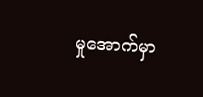မှုအောက်မှာ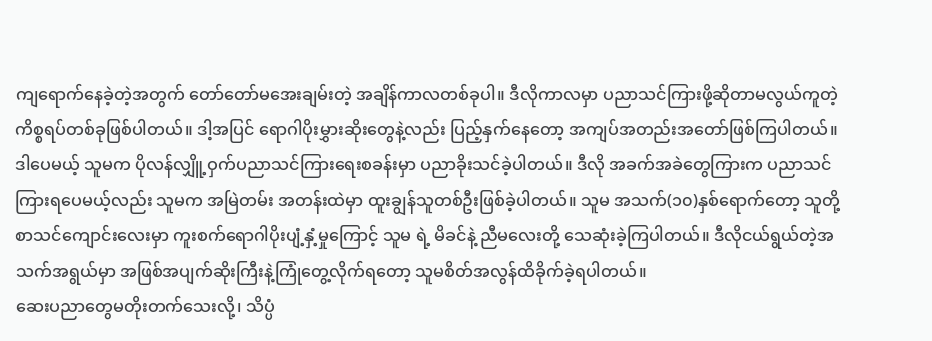ကျရောက်နေခဲ့တဲ့အတွက် တော်တော်မအေးချမ်းတဲ့ အချိန်ကာလတစ်ခုပါ။ ဒီလိုကာလမှာ ပညာသင်ကြားဖို့ဆိုတာမလွယ်ကူတဲ့ကိစ္စရပ်တစ်ခုဖြစ်ပါတယ်။ ဒါ့အပြင် ရောဂါပိုးမွှားဆိုးတွေနဲ့လည်း ပြည့်နှက်နေတော့ အကျပ်အတည်းအတော်ဖြစ်ကြပါတယ်။
ဒါပေမယ့် သူမက ပိုလန်လျှိူ့ဝှက်ပညာသင်ကြားရေးစခန်းမှာ ပညာခိုးသင်ခဲ့ပါတယ်။ ဒီလို အခက်အခဲတွေကြားက ပညာသင်ကြားရပေမယ့်လည်း သူမက အမြဲတမ်း အတန်းထဲမှာ ထူးချွန်သူတစ်ဦးဖြစ်ခဲ့ပါတယ်။ သူမ အသက်(၁၀)နှစ်ရောက်တော့ သူတို့စာသင်ကျောင်းလေးမှာ ကူးစက်ရောဂါပိုးပျံ့နှံ့မှုကြောင့် သူမ ရဲ့ မိခင်နဲ့ ညီမလေးတို့ သေဆုံးခဲ့ကြပါတယ်။ ဒီလိုငယ်ရွယ်တဲ့အသက်အရွယ်မှာ အဖြစ်အပျက်ဆိုးကြီးနဲ့ကြုံတွေ့လိုက်ရတော့ သူမစိတ်အလွန်ထိခိုက်ခဲ့ရပါတယ်။
ဆေးပညာတွေမတိုးတက်သေးလို့၊ သိပ္ပံ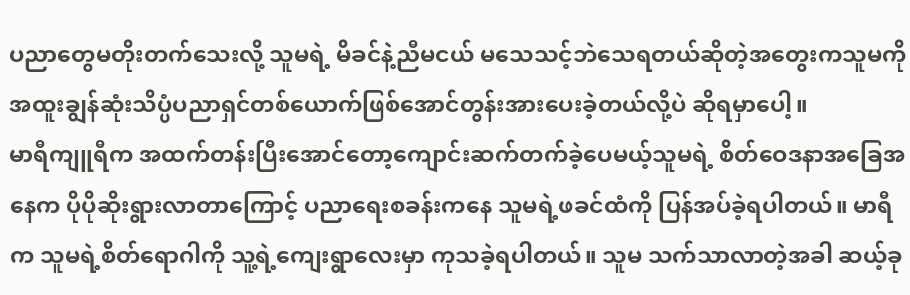ပညာတွေမတိုးတက်သေးလို့ သူမရဲ့ မိခင်နဲ့ညီမငယ် မသေသင့်ဘဲသေရတယ်ဆိုတဲ့အတွေးကသူမကို အထူးချွန်ဆုံးသိပ္ပံပညာရှင်တစ်ယောက်ဖြစ်အောင်တွန်းအားပေးခဲ့တယ်လို့ပဲ ဆိုရမှာပေါ့။
မာရီကျူရီက အထက်တန်းပြီးအောင်တော့ကျောင်းဆက်တက်ခဲ့ပေမယ့်သူမရဲ့ စိတ်ဝေဒနာအခြေအနေက ပိုပိုဆိုးရွားလာတာကြောင့် ပညာရေးစခန်းကနေ သူမရဲ့ဖခင်ထံကို ပြန်အပ်ခဲ့ရပါတယ်။ မာရီက သူမရဲ့စိတ်ရောဂါကို သူ့ရဲ့ကျေးရွာလေးမှာ ကုသခဲ့ရပါတယ်။ သူမ သက်သာလာတဲ့အခါ ဆယ့်ခု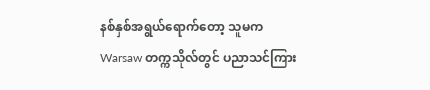နစ်နှစ်အရွယ်ရောက်တော့ သူမက Warsaw တက္ကသိုလ်တွင် ပညာသင်ကြား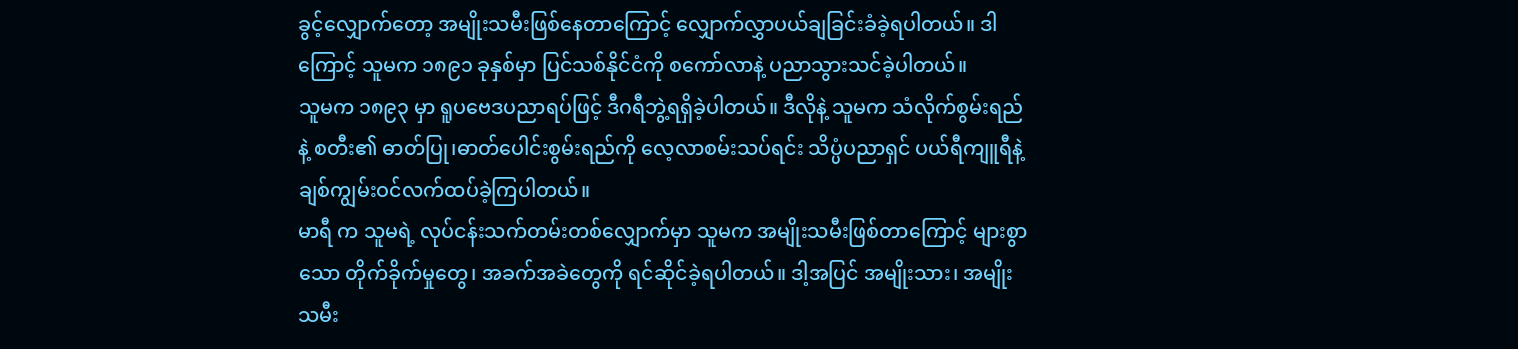ခွင့်လျှောက်တော့ အမျိုးသမီးဖြစ်နေတာကြောင့် လျှောက်လွှာပယ်ချခြင်းခံခဲ့ရပါတယ်။ ဒါကြောင့် သူမက ၁၈၉၁ ခုနှစ်မှာ ပြင်သစ်နိုင်ငံကို စကော်လာနဲ့ ပညာသွားသင်ခဲ့ပါတယ်။
သူမက ၁၈၉၃ မှာ ရူပဗေဒပညာရပ်ဖြင့် ဒီဂရီဘွဲ့ရရှိခဲ့ပါတယ်။ ဒီလိုနဲ့ သူမက သံလိုက်စွမ်းရည်နဲ့ စတီး၏ ဓာတ်ပြု၊ဓာတ်ပေါင်းစွမ်းရည်ကို လေ့လာစမ်းသပ်ရင်း သိပ္ပံပညာရှင် ပယ်ရီကျူရီနဲ့ ချစ်ကျွမ်းဝင်လက်ထပ်ခဲ့ကြပါတယ်။
မာရီ က သူမရဲ့ လုပ်ငန်းသက်တမ်းတစ်လျှောက်မှာ သူမက အမျိုးသမီးဖြစ်တာကြောင့် များစွာသော တိုက်ခိုက်မှုတွေ၊ အခက်အခဲတွေကို ရင်ဆိုင်ခဲ့ရပါတယ်။ ဒါ့အပြင် အမျိုးသား၊ အမျိုးသမီး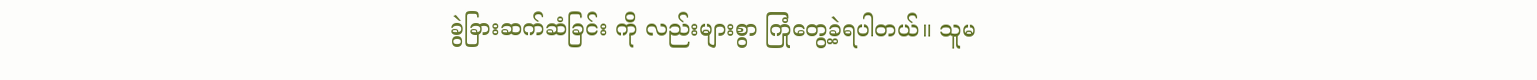ခွဲခြားဆက်ဆံခြင်း ကို လည်းများစွာ ကြုံတွေ့ခဲ့ရပါတယ်။ သူမ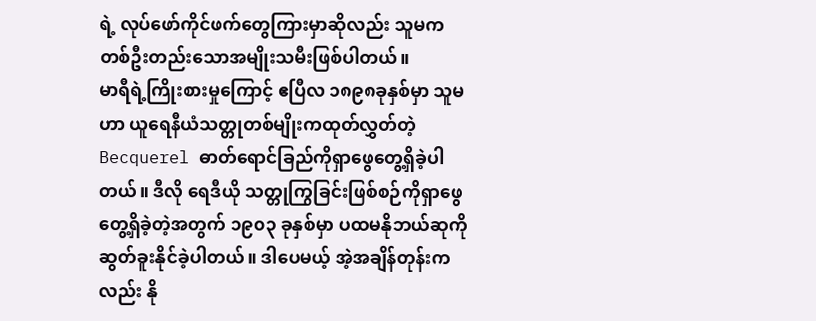ရဲ့ လုပ်ဖော်ကိုင်ဖက်တွေကြားမှာဆိုလည်း သူမက တစ်ဦးတည်းသောအမျိုးသမီးဖြစ်ပါတယ်။
မာရီရဲ့ကြိုးစားမှုကြောင့် ဧပြီလ ၁၈၉၈ခုနှစ်မှာ သူမဟာ ယူရေနီယံသတ္တုတစ်မျိုးကထုတ်လွှတ်တဲ့ Becquerel ဓာတ်ရောင်ခြည်ကိုရှာဖွေတွေ့ရှိခဲ့ပါတယ်။ ဒီလို ရေဒီယို သတ္တုကြွခြင်းဖြစ်စဉ်ကိုရှာဖွေတွေ့ရှိခဲ့တဲ့အတွက် ၁၉၀၃ ခုနှစ်မှာ ပထမနိုဘယ်ဆုကို ဆွတ်ခူးနိုင်ခဲ့ပါတယ်။ ဒါပေမယ့် အဲ့အချိန်တုန်းကလည်း နို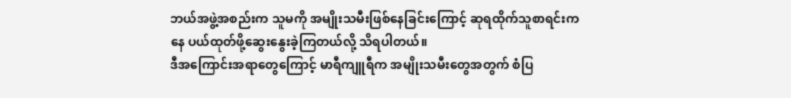ဘယ်အဖွဲ့အစည်းက သူမကို အမျိုးသမီးဖြစ်နေခြင်းကြောင့် ဆုရထိုက်သူစာရင်းကနေ ပယ်ထုတ်ဖို့ဆွေးနွေးခဲ့ကြတယ်လို့ သိရပါတယ်။
ဒီအကြောင်းအရာတွေကြောင့် မာရီကျူရီက အမျိုးသမီးတွေအတွက် စံပြ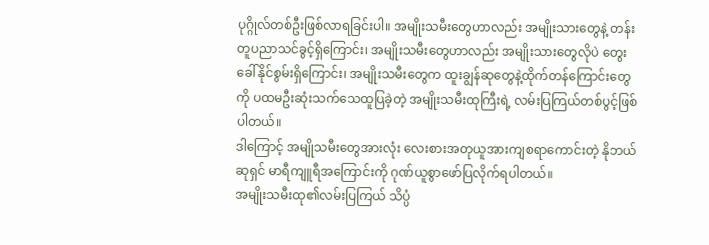ပုဂ္ဂိုလ်တစ်ဦးဖြစ်လာရခြင်းပါ။ အမျိုးသမီးတွေဟာလည်း အမျိုးသားတွေနဲ့ တန်းတူပညာသင်ခွင့်ရှိကြောင်း၊ အမျိုးသမီးတွေဟာလည်း အမျိုးသားတွေလိုပဲ တွေးခေါ်နိုင်စွမ်းရှိကြောင်း၊ အမျိုးသမီးတွေက ထူးချွန်ဆုတွေနဲ့ထိုက်တန်ကြောင်းတွေကို ပထမဦးဆုံးသက်သေထူပြခဲ့တဲ့ အမျိုးသမီးထုကြီးရဲ့ လမ်းပြကြယ်တစ်ပွင့်ဖြစ်ပါတယ်။
ဒါကြောင့် အမျိုသမီးတွေအားလုံး လေးစားအတုယူအားကျစရာကောင်းတဲ့ နိုဘယ်ဆုရှင် မာရီကျူရီအကြောင်းကို ဂုဏ်ယူစွာဖော်ပြလိုက်ရပါတယ်။
အမျိုးသမီးထု၏လမ်းပြကြယ် သိပ္ပံ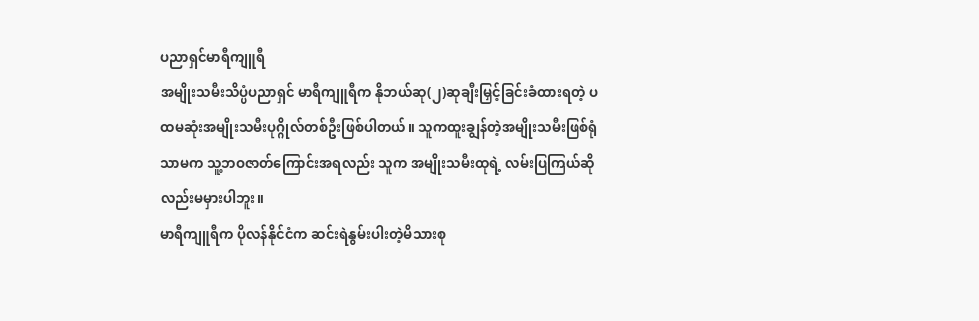ပညာရှင်မာရီကျူရီ
အမျိုးသမီးသိပ္ပံပညာရှင် မာရီကျူရီက နိုဘယ်ဆု(၂)ဆုချီးမြှင့်ခြင်းခံထားရတဲ့ ပထမဆုံးအမျိုးသမီးပုဂ္ဂိုလ်တစ်ဦးဖြစ်ပါတယ်။ သူကထူးချွန်တဲ့အမျိုးသမီးဖြစ်ရုံသာမက သူ့ဘဝဇာတ်ကြောင်းအရလည်း သူက အမျိုးသမီးထုရဲ့ လမ်းပြကြယ်ဆိုလည်းမမှားပါဘူး။
မာရီကျူရီက ပိုလန်နိုင်ငံက ဆင်းရဲနွမ်းပါးတဲ့မိသားစု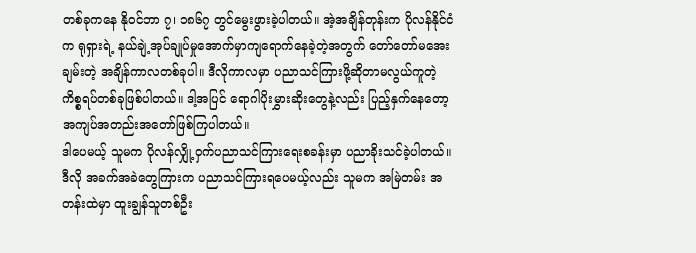တစ်ခုကနေ နိုဝင်ဘာ ၇၊ ၁၈၆၇ တွင်မွေးဖွားခဲ့ပါတယ်။ အဲ့အချိန်တုန်းက ပိုလန်နိုင်ငံက ရုရှားရဲ့ နယ်ချဲ့အုပ်ချုပ်မှုအောက်မှာကျရောက်နေခဲ့တဲ့အတွက် တော်တော်မအေးချမ်းတဲ့ အချိန်ကာလတစ်ခုပါ။ ဒီလိုကာလမှာ ပညာသင်ကြားဖို့ဆိုတာမလွယ်ကူတဲ့ကိစ္စရပ်တစ်ခုဖြစ်ပါတယ်။ ဒါ့အပြင် ရောဂါပိုးမွှားဆိုးတွေနဲ့လည်း ပြည့်နှက်နေတော့ အကျပ်အတည်းအတော်ဖြစ်ကြပါတယ်။
ဒါပေမယ့် သူမက ပိုလန်လျှို့ဝှက်ပညာသင်ကြားရေးစခန်းမှာ ပညာခိုးသင်ခဲ့ပါတယ်။ ဒီလို အခက်အခဲတွေကြားက ပညာသင်ကြားရပေမယ့်လည်း သူမက အမြဲတမ်း အတန်းထဲမှာ ထူးချွန်သူတစ်ဦး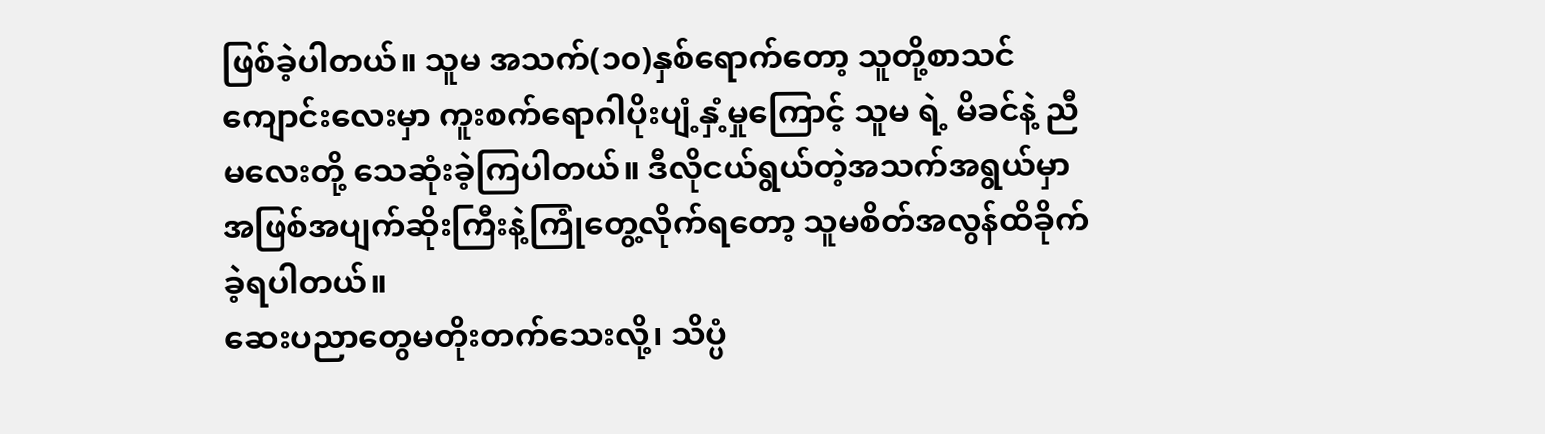ဖြစ်ခဲ့ပါတယ်။ သူမ အသက်(၁၀)နှစ်ရောက်တော့ သူတို့စာသင်ကျောင်းလေးမှာ ကူးစက်ရောဂါပိုးပျံ့နှံ့မှုကြောင့် သူမ ရဲ့ မိခင်နဲ့ ညီမလေးတို့ သေဆုံးခဲ့ကြပါတယ်။ ဒီလိုငယ်ရွယ်တဲ့အသက်အရွယ်မှာ အဖြစ်အပျက်ဆိုးကြီးနဲ့ကြုံတွေ့လိုက်ရတော့ သူမစိတ်အလွန်ထိခိုက်ခဲ့ရပါတယ်။
ဆေးပညာတွေမတိုးတက်သေးလို့၊ သိပ္ပံ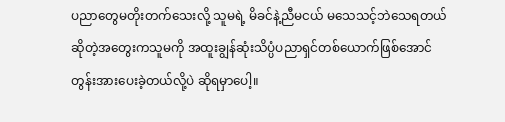ပညာတွေမတိုးတက်သေးလို့ သူမရဲ့ မိခင်နဲ့ညီမငယ် မသေသင့်ဘဲသေရတယ်ဆိုတဲ့အတွေးကသူမကို အထူးချွန်ဆုံးသိပ္ပံပညာရှင်တစ်ယောက်ဖြစ်အောင်တွန်းအားပေးခဲ့တယ်လို့ပဲ ဆိုရမှာပေါ့။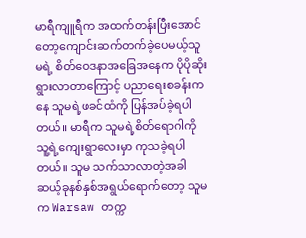မာရီကျူရီက အထက်တန်းပြီးအောင်တော့ကျောင်းဆက်တက်ခဲ့ပေမယ့်သူမရဲ့ စိတ်ဝေဒနာအခြေအနေက ပိုပိုဆိုးရွားလာတာကြောင့် ပညာရေးစခန်းကနေ သူမရဲ့ဖခင်ထံကို ပြန်အပ်ခဲ့ရပါတယ်။ မာရီက သူမရဲ့စိတ်ရောဂါကို သူ့ရဲ့ကျေးရွာလေးမှာ ကုသခဲ့ရပါတယ်။ သူမ သက်သာလာတဲ့အခါ ဆယ့်ခုနစ်နှစ်အရွယ်ရောက်တော့ သူမက Warsaw တက္က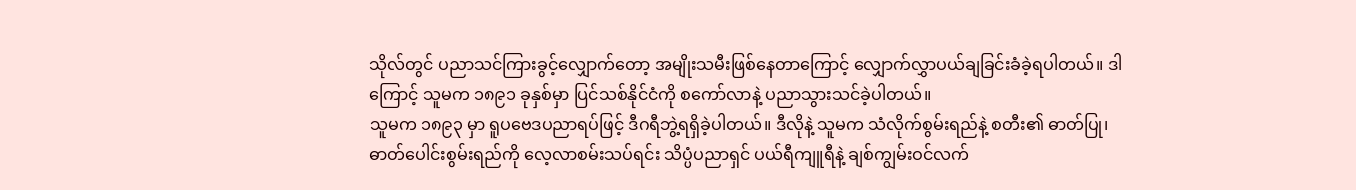သိုလ်တွင် ပညာသင်ကြားခွင့်လျှောက်တော့ အမျိုးသမီးဖြစ်နေတာကြောင့် လျှောက်လွှာပယ်ချခြင်းခံခဲ့ရပါတယ်။ ဒါကြောင့် သူမက ၁၈၉၁ ခုနှစ်မှာ ပြင်သစ်နိုင်ငံကို စကော်လာနဲ့ ပညာသွားသင်ခဲ့ပါတယ်။
သူမက ၁၈၉၃ မှာ ရူပဗေဒပညာရပ်ဖြင့် ဒီဂရီဘွဲ့ရရှိခဲ့ပါတယ်။ ဒီလိုနဲ့ သူမက သံလိုက်စွမ်းရည်နဲ့ စတီး၏ ဓာတ်ပြု၊ဓာတ်ပေါင်းစွမ်းရည်ကို လေ့လာစမ်းသပ်ရင်း သိပ္ပံပညာရှင် ပယ်ရီကျူရီနဲ့ ချစ်ကျွမ်းဝင်လက်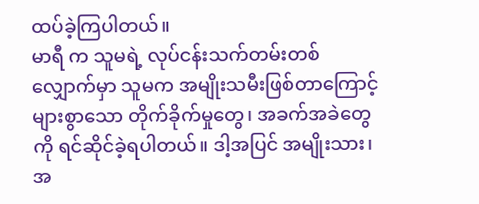ထပ်ခဲ့ကြပါတယ်။
မာရီ က သူမရဲ့ လုပ်ငန်းသက်တမ်းတစ်လျှောက်မှာ သူမက အမျိုးသမီးဖြစ်တာကြောင့် များစွာသော တိုက်ခိုက်မှုတွေ၊ အခက်အခဲတွေကို ရင်ဆိုင်ခဲ့ရပါတယ်။ ဒါ့အပြင် အမျိုးသား၊ အ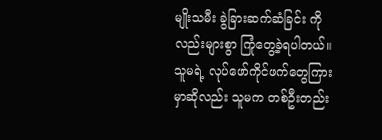မျိုးသမီး ခွဲခြားဆက်ဆံခြင်း ကို လည်းများစွာ ကြုံတွေ့ခဲ့ရပါတယ်။ သူမရဲ့ လုပ်ဖော်ကိုင်ဖက်တွေကြားမှာဆိုလည်း သူမက တစ်ဦးတည်း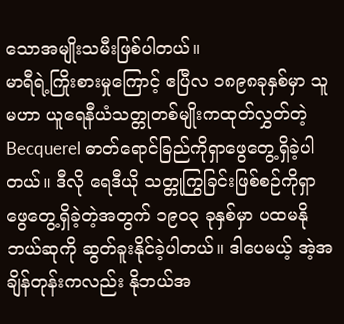သောအမျိုးသမီးဖြစ်ပါတယ်။
မာရီရဲ့ကြိုးစားမှုကြောင့် ဧပြီလ ၁၈၉၈ခုနှစ်မှာ သူမဟာ ယူရေနီယံသတ္တုတစ်မျိုးကထုတ်လွှတ်တဲ့ Becquerel ဓာတ်ရောင်ခြည်ကိုရှာဖွေတွေ့ရှိခဲ့ပါတယ်။ ဒီလို ရေဒီယို သတ္တုကြွခြင်းဖြစ်စဉ်ကိုရှာဖွေတွေ့ရှိခဲ့တဲ့အတွက် ၁၉၀၃ ခုနှစ်မှာ ပထမနိုဘယ်ဆုကို ဆွတ်ခူးနိုင်ခဲ့ပါတယ်။ ဒါပေမယ့် အဲ့အချိန်တုန်းကလည်း နိုဘယ်အ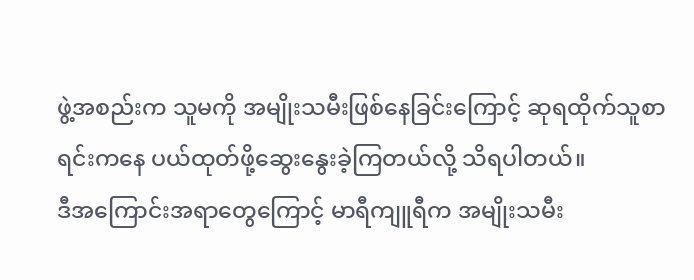ဖွဲ့အစည်းက သူမကို အမျိုးသမီးဖြစ်နေခြင်းကြောင့် ဆုရထိုက်သူစာရင်းကနေ ပယ်ထုတ်ဖို့ဆွေးနွေးခဲ့ကြတယ်လို့ သိရပါတယ်။
ဒီအကြောင်းအရာတွေကြောင့် မာရီကျူရီက အမျိုးသမီး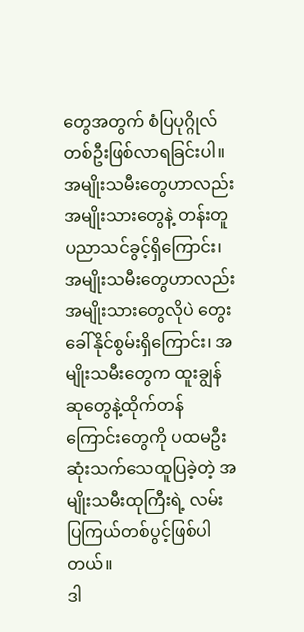တွေအတွက် စံပြပုဂ္ဂိုလ်တစ်ဦးဖြစ်လာရခြင်းပါ။ အမျိုးသမီးတွေဟာလည်း အမျိုးသားတွေနဲ့ တန်းတူပညာသင်ခွင့်ရှိကြောင်း၊ အမျိုးသမီးတွေဟာလည်း အမျိုးသားတွေလိုပဲ တွေးခေါ်နိုင်စွမ်းရှိကြောင်း၊ အမျိုးသမီးတွေက ထူးချွန်ဆုတွေနဲ့ထိုက်တန်ကြောင်းတွေကို ပထမဦးဆုံးသက်သေထူပြခဲ့တဲ့ အမျိုးသမီးထုကြီးရဲ့ လမ်းပြကြယ်တစ်ပွင့်ဖြစ်ပါတယ်။
ဒါ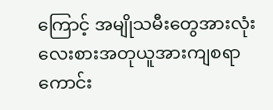ကြောင့် အမျိုသမီးတွေအားလုံး လေးစားအတုယူအားကျစရာကောင်း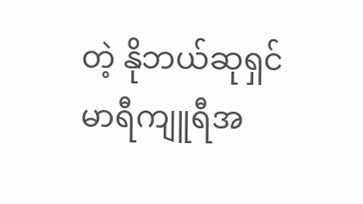တဲ့ နိုဘယ်ဆုရှင် မာရီကျူရီအ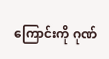ကြောင်းကို ဂုဏ်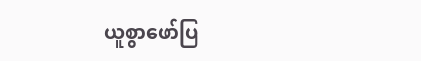ယူစွာဖော်ပြ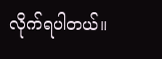လိုက်ရပါတယ်။